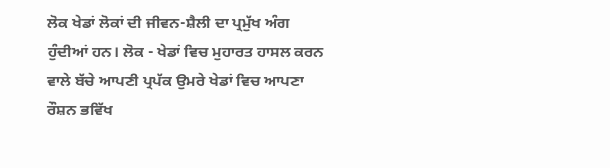ਲੋਕ ਖੇਡਾਂ ਲੋਕਾਂ ਦੀ ਜੀਵਨ-ਸ਼ੈਲੀ ਦਾ ਪ੍ਰਮੁੱਖ ਅੰਗ ਹੁੰਦੀਆਂ ਹਨ। ਲੋਕ - ਖੇਡਾਂ ਵਿਚ ਮੁਹਾਰਤ ਹਾਸਲ ਕਰਨ ਵਾਲੇ ਬੱਚੇ ਆਪਣੀ ਪ੍ਰਪੱਕ ਉਮਰੇ ਖੇਡਾਂ ਵਿਚ ਆਪਣਾ ਰੌਸ਼ਨ ਭਵਿੱਖ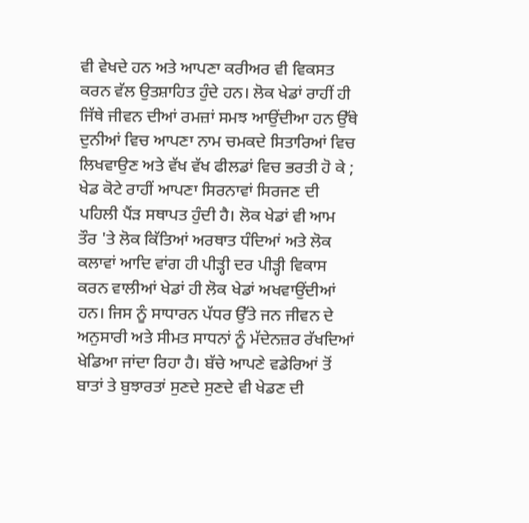ਵੀ ਵੇਖਦੇ ਹਨ ਅਤੇ ਆਪਣਾ ਕਰੀਅਰ ਵੀ ਵਿਕਸਤ ਕਰਨ ਵੱਲ ਉਤਸ਼ਾਹਿਤ ਹੁੰਦੇ ਹਨ। ਲੋਕ ਖੇਡਾਂ ਰਾਹੀਂ ਹੀ ਜਿੱਥੇ ਜੀਵਨ ਦੀਆਂ ਰਮਜ਼ਾਂ ਸਮਝ ਆਉਂਦੀਆ ਹਨ ਉੱਥੇ ਦੁਨੀਆਂ ਵਿਚ ਆਪਣਾ ਨਾਮ ਚਮਕਦੇ ਸਿਤਾਰਿਆਂ ਵਿਚ ਲਿਖਵਾਉਣ ਅਤੇ ਵੱਖ ਵੱਖ ਫੀਲਡਾਂ ਵਿਚ ਭਰਤੀ ਹੋ ਕੇ ; ਖੇਡ ਕੋਟੇ ਰਾਹੀਂ ਆਪਣਾ ਸਿਰਨਾਵਾਂ ਸਿਰਜਣ ਦੀ ਪਹਿਲੀ ਪੈਂੜ ਸਥਾਪਤ ਹੁੰਦੀ ਹੈ। ਲੋਕ ਖੇਡਾਂ ਵੀ ਆਮ ਤੌਰ 'ਤੇ ਲੋਕ ਕਿੱਤਿਆਂ ਅਰਥਾਤ ਧੰਦਿਆਂ ਅਤੇ ਲੋਕ ਕਲਾਵਾਂ ਆਦਿ ਵਾਂਗ ਹੀ ਪੀੜ੍ਹੀ ਦਰ ਪੀੜ੍ਹੀ ਵਿਕਾਸ ਕਰਨ ਵਾਲੀਆਂ ਖੇਡਾਂ ਹੀ ਲੋਕ ਖੇਡਾਂ ਅਖਵਾਉਂਦੀਆਂ ਹਨ। ਜਿਸ ਨੂੰ ਸਾਧਾਰਨ ਪੱਧਰ ਉੱਤੇ ਜਨ ਜੀਵਨ ਦੇ ਅਨੁਸਾਰੀ ਅਤੇ ਸੀਮਤ ਸਾਧਨਾਂ ਨੂੰ ਮੱਦੇਨਜ਼ਰ ਰੱਖਦਿਆਂ ਖੇਡਿਆ ਜਾਂਦਾ ਰਿਹਾ ਹੈ। ਬੱਚੇ ਆਪਣੇ ਵਡੇਰਿਆਂ ਤੋਂ ਬਾਤਾਂ ਤੇ ਬੁਝਾਰਤਾਂ ਸੁਣਦੇ ਸੁਣਦੇ ਵੀ ਖੇਡਣ ਦੀ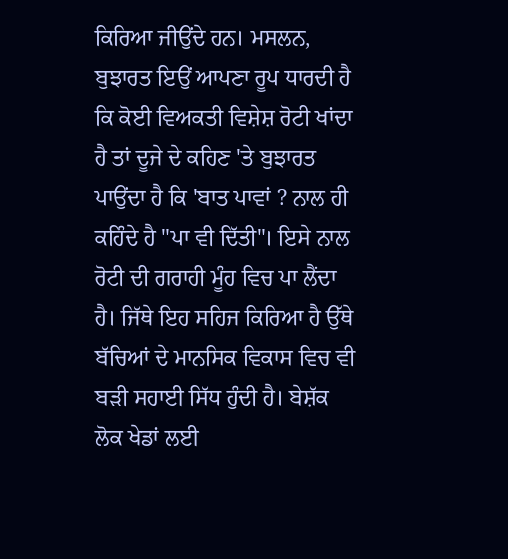ਕਿਰਿਆ ਜੀਉਂਦੇ ਹਨ। ਮਸਲਨ, ਬੁਝਾਰਤ ਇਉਂ ਆਪਣਾ ਰੂਪ ਧਾਰਦੀ ਹੈ ਕਿ ਕੋਈ ਵਿਅਕਤੀ ਵਿਸ਼ੇਸ਼ ਰੋਟੀ ਖਾਂਦਾ ਹੈ ਤਾਂ ਦੂਜੇ ਦੇ ਕਹਿਣ 'ਤੇ ਬੁਝਾਰਤ ਪਾਉਂਦਾ ਹੈ ਕਿ 'ਬਾਤ ਪਾਵਾਂ ? ਨਾਲ ਹੀ ਕਹਿੰਦੇ ਹੈ "ਪਾ ਵੀ ਦਿੱਤੀ"। ਇਸੇ ਨਾਲ ਰੋਟੀ ਦੀ ਗਰਾਹੀ ਮੂੰਹ ਵਿਚ ਪਾ ਲੈਂਦਾ ਹੈ। ਜਿੱਥੇ ਇਹ ਸਹਿਜ ਕਿਰਿਆ ਹੈ ਉੱਥੇ ਬੱਚਿਆਂ ਦੇ ਮਾਨਸਿਕ ਵਿਕਾਸ ਵਿਚ ਵੀ ਬੜੀ ਸਹਾਈ ਸਿੱਧ ਹੁੰਦੀ ਹੈ। ਬੇਸ਼ੱਕ ਲੋਕ ਖੇਡਾਂ ਲਈ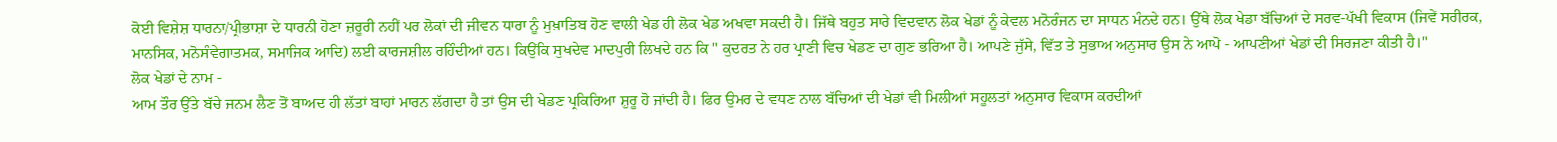ਕੋਈ ਵਿਸ਼ੇਸ਼ ਧਾਰਨਾ/ਪ੍ਰੀਭਾਸ਼ਾ ਦੇ ਧਾਰਨੀ ਹੋਣਾ ਜ਼ਰੂਰੀ ਨਹੀਂ ਪਰ ਲੋਕਾਂ ਦੀ ਜੀਵਨ ਧਾਰਾ ਨੂੰ ਮੁਖ਼ਾਤਿਬ ਹੋਣ ਵਾਲੀ ਖੇਡ ਹੀ ਲੋਕ ਖੇਡ ਅਖਵਾ ਸਕਦੀ ਹੈ। ਜਿੱਥੇ ਬਹੁਤ ਸਾਰੇ ਵਿਦਵਾਨ ਲੋਕ ਖੇਡਾਂ ਨੂੰ ਕੇਵਲ ਮਨੋਰੰਜਨ ਦਾ ਸਾਧਨ ਮੰਨਦੇ ਹਨ। ਉੱਥੇ ਲੋਕ ਖੇਡਾ ਬੱਚਿਆਂ ਦੇ ਸਰਵ-ਪੱਖੀ ਵਿਕਾਸ (ਜਿਵੇਂ ਸਰੀਰਕ, ਮਾਨਸਿਕ, ਮਨੋਸੰਵੇਗਾਤਮਕ, ਸਮਾਜਿਕ ਆਦਿ) ਲਈ ਕਾਰਜਸ਼ੀਲ ਰਹਿੰਦੀਆਂ ਹਨ। ਕਿਉਂਕਿ ਸੁਖਦੇਵ ਮਾਦਪੁਰੀ ਲਿਖਦੇ ਹਨ ਕਿ " ਕੁਦਰਤ ਨੇ ਹਰ ਪ੍ਰਾਣੀ ਵਿਚ ਖੇਡਣ ਦਾ ਗੁਣ ਭਰਿਆ ਹੈ। ਆਪਣੇ ਜੁੱਸੇ, ਵਿੱਤ ਤੇ ਸੁਭਾਅ ਅਨੁਸਾਰ ਉਸ ਨੇ ਆਪੋ - ਆਪਣੀਆਂ ਖੇਡਾਂ ਦੀ ਸਿਰਜਣਾ ਕੀਤੀ ਹੈ।"
ਲੋਕ ਖੇਡਾਂ ਦੇ ਨਾਮ -
ਆਮ ਤੌਰ ਉੱਤੇ ਬੱਚੇ ਜਨਮ ਲੈਣ ਤੋਂ ਬਾਅਦ ਹੀ ਲੱਤਾਂ ਬਾਹਾਂ ਮਾਰਨ ਲੱਗਦਾ ਹੈ ਤਾਂ ਉਸ ਦੀ ਖੇਡਣ ਪ੍ਰਕਿਰਿਆ ਸ਼ੁਰੂ ਹੋ ਜਾਂਦੀ ਹੈ। ਫਿਰ ਉਮਰ ਦੇ ਵਧਣ ਨਾਲ ਬੱਚਿਆਂ ਦੀ ਖੇਡਾਂ ਵੀ ਮਿਲੀਆਂ ਸਹੂਲਤਾਂ ਅਨੁਸਾਰ ਵਿਕਾਸ ਕਰਦੀਆਂ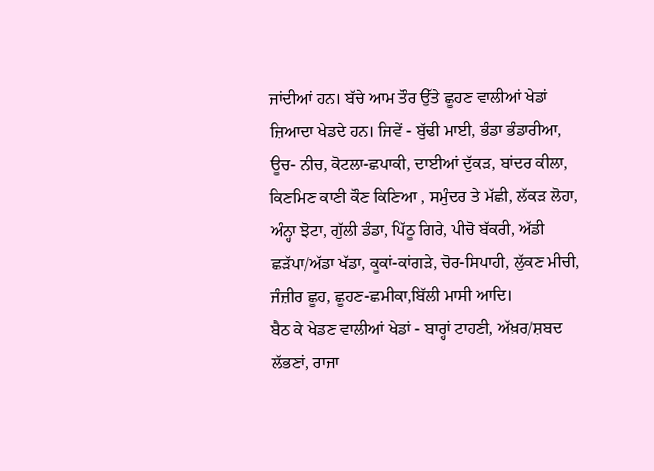ਜਾਂਦੀਆਂ ਹਨ। ਬੱਚੇ ਆਮ ਤੌਰ ਉੱਤੇ ਛੂਹਣ ਵਾਲੀਆਂ ਖੇਡਾਂ ਜ਼ਿਆਦਾ ਖੇਡਦੇ ਹਨ। ਜਿਵੇਂ - ਬੁੱਢੀ ਮਾਈ, ਭੰਡਾ ਭੰਡਾਰੀਆ, ਊਚ- ਨੀਚ, ਕੋਟਲਾ-ਛਪਾਕੀ, ਦਾਈਆਂ ਦੁੱਕੜ, ਬਾਂਦਰ ਕੀਲਾ, ਕਿਣਮਿਣ ਕਾਣੀ ਕੌਣ ਕਿਣਿਆ , ਸਮੁੰਦਰ ਤੇ ਮੱਛੀ, ਲੱਕੜ ਲੋਹਾ, ਅੰਨ੍ਹਾ ਝੋਟਾ, ਗੁੱਲੀ ਡੰਡਾ, ਪਿੱਠੂ ਗਿਰੇ, ਪੀਚੋ ਬੱਕਰੀ, ਅੱਡੀ ਛੜੱਪਾ/ਅੱਡਾ ਖੱਡਾ, ਕੂਕਾਂ-ਕਾਂਗੜੇ, ਚੋਰ-ਸਿਪਾਹੀ, ਲੁੱਕਣ ਮੀਚੀ, ਜੰਜ਼ੀਰ ਛੂਹ, ਛੂਹਣ-ਛਮੀਕਾ,ਬਿੱਲੀ ਮਾਸੀ ਆਦਿ।
ਬੈਠ ਕੇ ਖੇਡਣ ਵਾਲੀਆਂ ਖੇਡਾਂ - ਬਾਰ੍ਹਾਂ ਟਾਹਣੀ, ਅੱਖ਼ਰ/ਸ਼ਬਦ ਲੱਭਣਾਂ, ਰਾਜਾ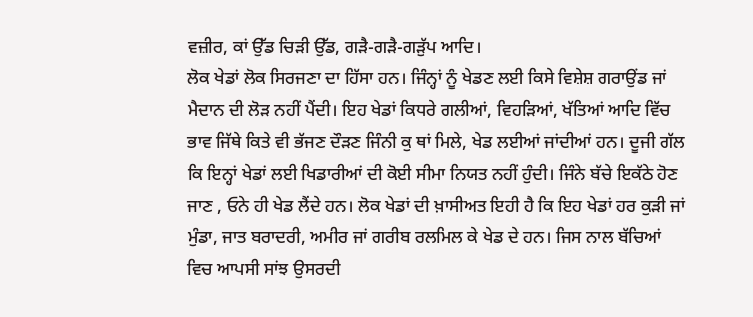ਵਜ਼ੀਰ, ਕਾਂ ਉੱਡ ਚਿੜੀ ਉੱਡ, ਗੜੈ-ਗੜੈ-ਗੜੁੱਪ ਆਦਿ।
ਲੋਕ ਖੇਡਾਂ ਲੋਕ ਸਿਰਜਣਾ ਦਾ ਹਿੱਸਾ ਹਨ। ਜਿੰਨ੍ਹਾਂ ਨੂੰ ਖੇਡਣ ਲਈ ਕਿਸੇ ਵਿਸ਼ੇਸ਼ ਗਰਾਉਂਡ ਜਾਂ ਮੈਦਾਨ ਦੀ ਲੋੜ ਨਹੀਂ ਪੈਂਦੀ। ਇਹ ਖੇਡਾਂ ਕਿਧਰੇ ਗਲੀਆਂ, ਵਿਹੜਿਆਂ, ਖੱਤਿਆਂ ਆਦਿ ਵਿੱਚ ਭਾਵ ਜਿੱਥੇ ਕਿਤੇ ਵੀ ਭੱਜਣ ਦੌੜਣ ਜਿੰਨੀ ਕੁ ਥਾਂ ਮਿਲੇ, ਖੇਡ ਲਈਆਂ ਜਾਂਦੀਆਂ ਹਨ। ਦੂਜੀ ਗੱਲ ਕਿ ਇਨ੍ਹਾਂ ਖੇਡਾਂ ਲਈ ਖਿਡਾਰੀਆਂ ਦੀ ਕੋਈ ਸੀਮਾ ਨਿਯਤ ਨਹੀਂ ਹੁੰਦੀ। ਜਿੰਨੇ ਬੱਚੇ ਇਕੱਠੇ ਹੋਣ ਜਾਣ , ਓਨੇ ਹੀ ਖੇਡ ਲੈਂਦੇ ਹਨ। ਲੋਕ ਖੇਡਾਂ ਦੀ ਖ਼ਾਸੀਅਤ ਇਹੀ ਹੈ ਕਿ ਇਹ ਖੇਡਾਂ ਹਰ ਕੁੜੀ ਜਾਂ ਮੁੰਡਾ, ਜਾਤ ਬਰਾਦਰੀ, ਅਮੀਰ ਜਾਂ ਗਰੀਬ ਰਲਮਿਲ ਕੇ ਖੇਡ ਦੇ ਹਨ। ਜਿਸ ਨਾਲ ਬੱਚਿਆਂ ਵਿਚ ਆਪਸੀ ਸਾਂਝ ਉਸਰਦੀ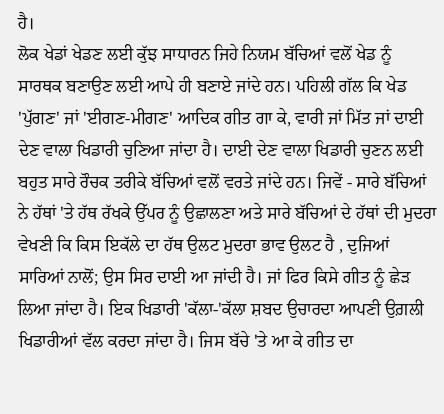ਹੈ।
ਲੋਕ ਖੇਡਾਂ ਖੇਡਣ ਲਈ ਕੁੱਝ ਸਾਧਾਰਨ ਜਿਹੇ ਨਿਯਮ ਬੱਚਿਆਂ ਵਲੋਂ ਖੇਡ ਨੂੰ ਸਾਰਥਕ ਬਣਾਉਣ ਲਈ ਆਪੇ ਹੀ ਬਣਾਏ ਜਾਂਦੇ ਹਨ। ਪਹਿਲੀ ਗੱਲ ਕਿ ਖੇਡ 'ਪੁੱਗਣ' ਜਾਂ 'ਈਗਣ-ਮੀਗਣ' ਆਦਿਕ ਗੀਤ ਗਾ ਕੇ, ਵਾਰੀ ਜਾਂ ਮਿੱਤ ਜਾਂ ਦਾਈ ਦੇਣ ਵਾਲਾ ਖਿਡਾਰੀ ਚੁਣਿਆ ਜਾਂਦਾ ਹੈ। ਦਾਈ ਦੇਣ ਵਾਲਾ ਖਿਡਾਰੀ ਚੁਣਨ ਲਈ ਬਹੁਤ ਸਾਰੇ ਰੌਚਕ ਤਰੀਕੇ ਬੱਚਿਆਂ ਵਲੋਂ ਵਰਤੇ ਜਾਂਦੇ ਹਨ। ਜਿਵੇਂ - ਸਾਰੇ ਬੱਚਿਆਂ ਨੇ ਹੱਥਾਂ 'ਤੇ ਹੱਥ ਰੱਖਕੇ ਉੱਪਰ ਨੂੰ ਉਛਾਲਣਾ ਅਤੇ ਸਾਰੇ ਬੱਚਿਆਂ ਦੇ ਹੱਥਾਂ ਦੀ ਮੁਦਰਾ ਵੇਖਣੀ ਕਿ ਕਿਸ ਇਕੱਲੇ ਦਾ ਹੱਥ ਉਲਟ ਮੁਦਰਾ ਭਾਵ ਉਲਟ ਹੈ , ਦੁਜਿਆਂ ਸਾਰਿਆਂ ਨਾਲੋਂ; ਉਸ ਸਿਰ ਦਾਈ ਆ ਜਾਂਦੀ ਹੈ। ਜਾਂ ਫਿਰ ਕਿਸੇ ਗੀਤ ਨੂੰ ਛੇੜ ਲਿਆ ਜਾਂਦਾ ਹੈ। ਇਕ ਖਿਡਾਰੀ 'ਕੱਲਾ-'ਕੱਲਾ ਸ਼ਬਦ ਉਚਾਰਦਾ ਆਪਣੀ ਉਗ਼ਲੀ ਖਿਡਾਰੀਆਂ ਵੱਲ ਕਰਦਾ ਜਾਂਦਾ ਹੈ। ਜਿਸ ਬੱਚੇ 'ਤੇ ਆ ਕੇ ਗੀਤ ਦਾ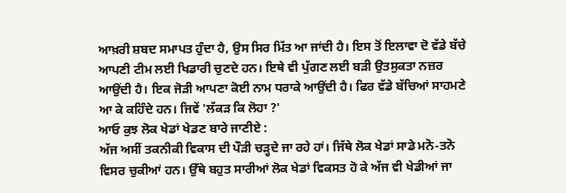ਆਖ਼ਰੀ ਸ਼ਬਦ ਸਮਾਪਤ ਹੁੰਦਾ ਹੈ, ਉਸ ਸਿਰ ਮਿੱਤ ਆ ਜਾਂਦੀ ਹੈ। ਇਸ ਤੋਂ ਇਲਾਵਾ ਦੋ ਵੱਡੇ ਬੱਚੇ ਆਪਣੀ ਟੀਮ ਲਈ ਖਿਡਾਰੀ ਚੁਣਦੇ ਹਨ। ਇਥੇ ਵੀ ਪੁੱਗਣ ਲਈ ਬੜੀ ਉਤਸੁਕਤਾ ਨਜ਼ਰ ਆਉਂਦੀ ਹੈ। ਇਕ ਜੋੜੀ ਆਪਣਾ ਕੋਈ ਨਾਮ ਧਰਾਕੇ ਆਉਂਦੀ ਹੈ। ਫਿਰ ਵੱਡੇ ਬੱਚਿਆਂ ਸਾਹਮਣੇ ਆ ਕੇ ਕਹਿੰਦੇ ਹਨ। ਜਿਵੇਂ 'ਲੱਕੜ ਕਿ ਲੋਹਾ ?'
ਆਓ ਕੁਝ ਲੋਕ ਖੇਡਾਂ ਖੇਡਣ ਬਾਰੇ ਜਾਣੀਏ :
ਅੱਜ ਅਸੀਂ ਤਕਨੀਕੀ ਵਿਕਾਸ ਦੀ ਪੌੜੀ ਚੜ੍ਹਦੇ ਜਾ ਰਹੇ ਹਾਂ। ਜਿੱਥੇ ਲੋਕ ਖੇਡਾਂ ਸਾਡੇ ਮਨੋ-ਤਨੋ ਵਿਸਰ ਚੁਕੀਆਂ ਹਨ। ਉੱਥੇ ਬਹੁਤ ਸਾਰੀਆਂ ਲੋਕ ਖੇਡਾਂ ਵਿਕਸਤ ਹੋ ਕੇ ਅੱਜ ਵੀ ਖੇਡੀਆਂ ਜਾ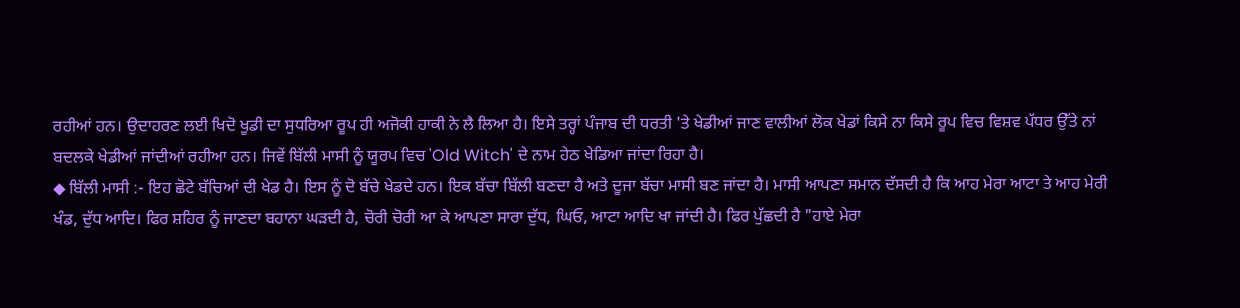ਰਹੀਆਂ ਹਨ। ਉਦਾਹਰਣ ਲਈ ਖਿਦੋ ਖੂਡੀ ਦਾ ਸੁਧਰਿਆ ਰੂਪ ਹੀ ਅਜੋਕੀ ਹਾਕੀ ਨੇ ਲੈ ਲਿਆ ਹੈ। ਇਸੇ ਤਰ੍ਹਾਂ ਪੰਜਾਬ ਦੀ ਧਰਤੀ 'ਤੇ ਖੇਡੀਆਂ ਜਾਣ ਵਾਲੀਆਂ ਲੋਕ ਖੇਡਾਂ ਕਿਸੇ ਨਾ ਕਿਸੇ ਰੂਪ ਵਿਚ ਵਿਸ਼ਵ ਪੱਧਰ ਉੱਤੇ ਨਾਂ ਬਦਲਕੇ ਖੇਡੀਆਂ ਜਾਂਦੀਆਂ ਰਹੀਆ ਹਨ। ਜਿਵੇਂ ਬਿੱਲੀ ਮਾਸੀ ਨੂੰ ਯੂਰਪ ਵਿਚ 'Old Witch' ਦੇ ਨਾਮ ਹੇਠ ਖੇਡਿਆ ਜਾਂਦਾ ਰਿਹਾ ਹੈ।
◆ ਬਿੱਲੀ ਮਾਸੀ :- ਇਹ ਛੋਟੇ ਬੱਚਿਆਂ ਦੀ ਖੇਡ ਹੈ। ਇਸ ਨੂੰ ਦੋ ਬੱਚੇ ਖੇਡਦੇ ਹਨ। ਇਕ ਬੱਚਾ ਬਿੱਲੀ ਬਣਦਾ ਹੈ ਅਤੇ ਦੂਜਾ ਬੱਚਾ ਮਾਸੀ ਬਣ ਜਾਂਦਾ ਹੈ। ਮਾਸੀ ਆਪਣਾ ਸਮਾਨ ਦੱਸਦੀ ਹੈ ਕਿ ਆਹ ਮੇਰਾ ਆਟਾ ਤੇ ਆਹ ਮੇਰੀ ਖੰਡ, ਦੁੱਧ ਆਦਿ। ਫਿਰ ਸ਼ਹਿਰ ਨੂੰ ਜਾਣਦਾ ਬਹਾਨਾ ਘੜਦੀ ਹੈ, ਚੋਰੀ ਚੋਰੀ ਆ ਕੇ ਆਪਣਾ ਸਾਰਾ ਦੁੱਧ, ਘਿਓ, ਆਟਾ ਆਦਿ ਖਾ ਜਾਂਦੀ ਹੈ। ਫਿਰ ਪੁੱਛਦੀ ਹੈ "ਹਾਏ ਮੇਰਾ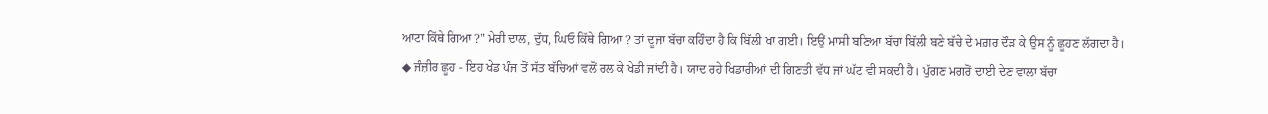ਆਟਾ ਕਿੱਥੇ ਗਿਆ ?" ਮੇਰੀ ਦਾਲ, ਦੁੱਧ, ਘਿਓ ਕਿੱਥੇ ਗਿਆ ? ਤਾਂ ਦੂਜਾ ਬੱਚਾ ਕਹਿੰਦਾ ਹੈ ਕਿ ਬਿੱਲੀ ਖਾ ਗਈ। ਇਉਂ ਮਾਸੀ ਬਣਿਆ ਬੱਚਾ ਬਿੱਲੀ ਬਣੇ ਬੱਚੇ ਦੇ ਮਗ਼ਰ ਦੌੜ ਕੇ ਉਸ ਨੂੰ ਛੂਹਣ ਲੱਗਦਾ ਹੈ।
◆ ਜੰਜ਼ੀਰ ਛੂਹ - ਇਹ ਖੇਡ ਪੰਜ ਤੋਂ ਸੱਤ ਬੱਚਿਆਂ ਵਲੋਂ ਰਲ ਕੇ ਖੇਡੀ ਜਾਂਦੀ ਹੈ। ਯਾਦ ਰਹੇ ਖਿਡਾਰੀਆਂ ਦੀ ਗਿਣਤੀ ਵੱਧ ਜਾਂ ਘੱਟ ਵੀ ਸਕਦੀ ਹੈ। ਪੁੱਗਣ ਮਗਰੋਂ ਦਾਈ ਦੇਣ ਵਾਲਾ ਬੱਚਾ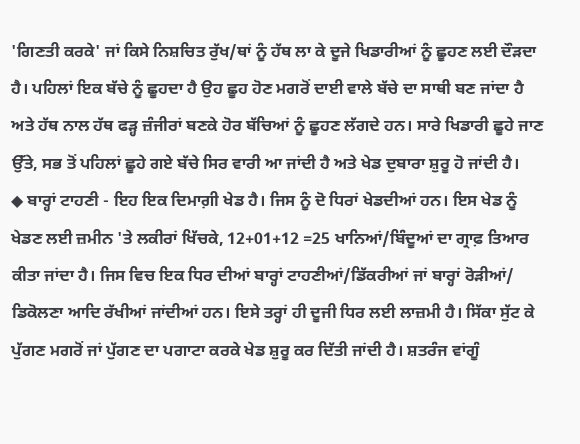'ਗਿਣਤੀ ਕਰਕੇ' ਜਾਂ ਕਿਸੇ ਨਿਸ਼ਚਿਤ ਰੁੱਖ/ਥਾਂ ਨੂੰ ਹੱਥ ਲਾ ਕੇ ਦੂਜੇ ਖਿਡਾਰੀਆਂ ਨੂੰ ਛੂਹਣ ਲਈ ਦੌੜਦਾ ਹੈ। ਪਹਿਲਾਂ ਇਕ ਬੱਚੇ ਨੂੰ ਛੂਹਦਾ ਹੈ ਉਹ ਛੂਹ ਹੋਣ ਮਗਰੋਂ ਦਾਈ ਵਾਲੇ ਬੱਚੇ ਦਾ ਸਾਥੀ ਬਣ ਜਾਂਦਾ ਹੈ ਅਤੇ ਹੱਥ ਨਾਲ ਹੱਥ ਫੜ੍ਹ ਜ਼ੰਜੀਰਾਂ ਬਣਕੇ ਹੋਰ ਬੱਚਿਆਂ ਨੂੰ ਛੂਹਣ ਲੱਗਦੇ ਹਨ। ਸਾਰੇ ਖਿਡਾਰੀ ਛੂਹੇ ਜਾਣ ਉੱਤੇ, ਸਭ ਤੋਂ ਪਹਿਲਾਂ ਛੂਹੇ ਗਏ ਬੱਚੇ ਸਿਰ ਵਾਰੀ ਆ ਜਾਂਦੀ ਹੈ ਅਤੇ ਖੇਡ ਦੁਬਾਰਾ ਸ਼ੁਰੂ ਹੋ ਜਾਂਦੀ ਹੈ।
◆ ਬਾਰ੍ਹਾਂ ਟਾਹਣੀ - ਇਹ ਇਕ ਦਿਮਾਗ਼ੀ ਖੇਡ ਹੈ। ਜਿਸ ਨੂੰ ਦੋ ਧਿਰਾਂ ਖੇਡਦੀਆਂ ਹਨ। ਇਸ ਖੇਡ ਨੂੰ ਖੇਡਣ ਲਈ ਜ਼ਮੀਨ 'ਤੇ ਲਕੀਰਾਂ ਖਿੱਚਕੇ, 12+01+12 =25 ਖਾਨਿਆਂ/ਬਿੰਦੂਆਂ ਦਾ ਗ੍ਰਾਫ਼ ਤਿਆਰ ਕੀਤਾ ਜਾਂਦਾ ਹੈ। ਜਿਸ ਵਿਚ ਇਕ ਧਿਰ ਦੀਆਂ ਬਾਰ੍ਹਾਂ ਟਾਹਣੀਆਂ/ਡਿੱਕਰੀਆਂ ਜਾਂ ਬਾਰ੍ਹਾਂ ਰੋੜੀਆਂ/ ਡਿਕੋਲਣਾ ਆਦਿ ਰੱਖੀਆਂ ਜਾਂਦੀਆਂ ਹਨ। ਇਸੇ ਤਰ੍ਹਾਂ ਹੀ ਦੂਜੀ ਧਿਰ ਲਈ ਲਾਜ਼ਮੀ ਹੈ। ਸਿੱਕਾ ਸੁੱਟ ਕੇ ਪੁੱਗਣ ਮਗਰੋਂ ਜਾਂ ਪੁੱਗਣ ਦਾ ਪਗਾਟਾ ਕਰਕੇ ਖੇਡ ਸ਼ੁਰੂ ਕਰ ਦਿੱਤੀ ਜਾਂਦੀ ਹੈ। ਸ਼ਤਰੰਜ ਵਾਂਗੂੰ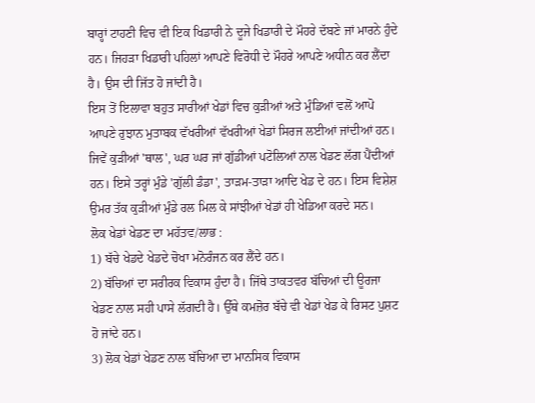ਬਾਰ੍ਹਾਂ ਟਾਹਣੀ ਵਿਚ ਵੀ ਇਕ ਖਿਡਾਰੀ ਨੇ ਦੂਜੇ ਖਿਡਾਰੀ ਦੇ ਮੌਹਰੇ ਦੱਬਣੇ ਜਾਂ ਮਾਰਨੇ ਹੁੰਦੇ ਹਨ। ਜਿਹੜਾ ਖਿਡਾਰੀ ਪਹਿਲਾਂ ਆਪਣੇ ਵਿਰੋਧੀ ਦੇ ਮੌਹਰੇ ਆਪਣੇ ਅਧੀਨ ਕਰ ਲੈਂਦਾ ਹੈ। ਉਸ ਦੀ ਜਿੱਤ ਹੋ ਜਾਂਦੀ ਹੈ।
ਇਸ ਤੋਂ ਇਲਾਵਾ ਬਹੁਤ ਸਾਰੀਆਂ ਖੇਡਾਂ ਵਿਚ ਕੁੜੀਆਂ ਅਤੇ ਮੁੰਡਿਆਂ ਵਲੋਂ ਆਪੋ ਆਪਣੇ ਰੁਝਾਨ ਮੁਤਾਬਕ ਵੱਖਰੀਆਂ ਵੱਖਰੀਆਂ ਖੇਡਾਂ ਸਿਰਜ ਲਈਆਂ ਜਾਂਦੀਆਂ ਹਨ। ਜਿਵੇਂ ਕੁੜੀਆਂ 'ਥਾਲ', ਘਰ ਘਰ ਜਾਂ ਗੁੱਡੀਆਂ ਪਟੋਲਿਆਂ ਨਾਲ ਖੇਡਣ ਲੱਗ ਪੈਂਦੀਆਂ ਹਨ। ਇਸੇ ਤਰ੍ਹਾਂ ਮੁੰਡੇ 'ਗੁੱਲੀ ਡੰਡਾ', ਤਾੜਮ-ਤਾੜਾ ਆਦਿ ਖੇਡ ਦੇ ਹਨ। ਇਸ ਵਿਸ਼ੇਸ਼ ਉਮਰ ਤੱਕ ਕੁੜੀਆਂ ਮੁੰਡੇ ਰਲ ਮਿਲ ਕੇ ਸਾਂਝੀਆਂ ਖੇਡਾਂ ਹੀ ਖੇਡਿਆ ਕਰਦੇ ਸਨ।
ਲੋਕ ਖੇਡਾਂ ਖੇਡਣ ਦਾ ਮਹੱਤਵ/ਲਾਭ :
1) ਬੱਚੇ ਖੇਡਦੇ ਖੇਡਦੇ ਚੋਖਾ ਮਨੋਰੰਜਨ ਕਰ ਲੈਂਦੇ ਹਨ।
2) ਬੱਚਿਆਂ ਦਾ ਸਰੀਰਕ ਵਿਕਾਸ ਹੁੰਦਾ ਹੈ। ਜਿੱਥੇ ਤਾਕਤਵਰ ਬੱਚਿਆਂ ਦੀ ਊਰਜਾ ਖੇਡਣ ਨਾਲ ਸਹੀ ਪਾਸੇ ਲੱਗਦੀ ਹੈ। ਉੱਥੇ ਕਮਜ਼ੋਰ ਬੱਚੇ ਵੀ ਖੇਡਾਂ ਖੇਡ ਕੇ ਰਿਸਟ ਪੁਸ਼ਟ ਹੋ ਜਾਂਦੇ ਹਨ।
3) ਲੋਕ ਖੇਡਾਂ ਖੇਡਣ ਨਾਲ ਬੱਚਿਆ ਦਾ ਮਾਨਸਿਕ ਵਿਕਾਸ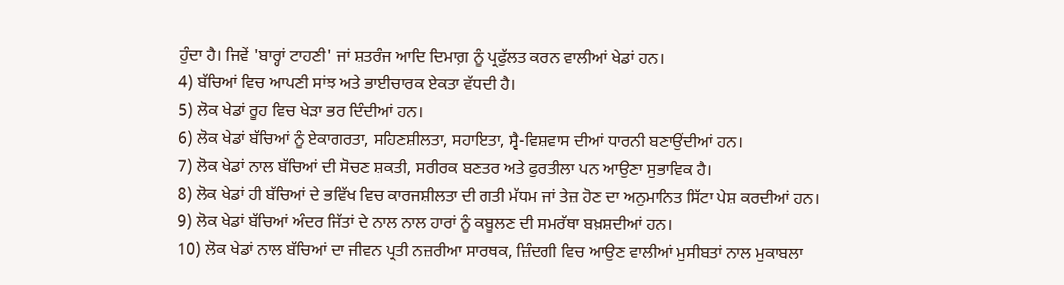ਹੁੰਦਾ ਹੈ। ਜਿਵੇਂ 'ਬਾਰ੍ਹਾਂ ਟਾਹਣੀ' ਜਾਂ ਸ਼ਤਰੰਜ ਆਦਿ ਦਿਮਾਗ਼ ਨੂੰ ਪ੍ਰਫੁੱਲਤ ਕਰਨ ਵਾਲੀਆਂ ਖੇਡਾਂ ਹਨ।
4) ਬੱਚਿਆਂ ਵਿਚ ਆਪਣੀ ਸਾਂਝ ਅਤੇ ਭਾਈਚਾਰਕ ਏਕਤਾ ਵੱਧਦੀ ਹੈ।
5) ਲੋਕ ਖੇਡਾਂ ਰੂਹ ਵਿਚ ਖੇੜਾ ਭਰ ਦਿੰਦੀਆਂ ਹਨ।
6) ਲੋਕ ਖੇਡਾਂ ਬੱਚਿਆਂ ਨੂੰ ਏਕਾਗਰਤਾ, ਸਹਿਣਸ਼ੀਲਤਾ, ਸਹਾਇਤਾ, ਸ੍ਵੈ-ਵਿਸ਼ਵਾਸ ਦੀਆਂ ਧਾਰਨੀ ਬਣਾਉਂਦੀਆਂ ਹਨ।
7) ਲੋਕ ਖੇਡਾਂ ਨਾਲ ਬੱਚਿਆਂ ਦੀ ਸੋਚਣ ਸ਼ਕਤੀ, ਸਰੀਰਕ ਬਣਤਰ ਅਤੇ ਫੁਰਤੀਲਾ ਪਨ ਆਉਣਾ ਸੁਭਾਵਿਕ ਹੈ।
8) ਲੋਕ ਖੇਡਾਂ ਹੀ ਬੱਚਿਆਂ ਦੇ ਭਵਿੱਖ ਵਿਚ ਕਾਰਜਸ਼ੀਲਤਾ ਦੀ ਗਤੀ ਮੱਧਮ ਜਾਂ ਤੇਜ਼ ਹੋਣ ਦਾ ਅਨੁਮਾਨਿਤ ਸਿੱਟਾ ਪੇਸ਼ ਕਰਦੀਆਂ ਹਨ।
9) ਲੋਕ ਖੇਡਾਂ ਬੱਚਿਆਂ ਅੰਦਰ ਜਿੱਤਾਂ ਦੇ ਨਾਲ ਨਾਲ ਹਾਰਾਂ ਨੂੰ ਕਬੂਲਣ ਦੀ ਸਮਰੱਥਾ ਬਖ਼ਸ਼ਦੀਆਂ ਹਨ।
10) ਲੋਕ ਖੇਡਾਂ ਨਾਲ ਬੱਚਿਆਂ ਦਾ ਜੀਵਨ ਪ੍ਰਤੀ ਨਜ਼ਰੀਆ ਸਾਰਥਕ, ਜ਼ਿੰਦਗੀ ਵਿਚ ਆਉਣ ਵਾਲੀਆਂ ਮੁਸੀਬਤਾਂ ਨਾਲ ਮੁਕਾਬਲਾ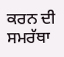ਕਰਨ ਦੀ ਸਮਰੱਥਾ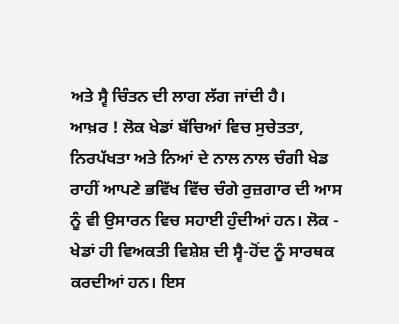ਅਤੇ ਸ੍ਵੈ ਚਿੰਤਨ ਦੀ ਲਾਗ ਲੱਗ ਜਾਂਦੀ ਹੈ।
ਆਖ਼ਰ ! ਲੋਕ ਖੇਡਾਂ ਬੱਚਿਆਂ ਵਿਚ ਸੁਚੇਤਤਾ, ਨਿਰਪੱਖਤਾ ਅਤੇ ਨਿਆਂ ਦੇ ਨਾਲ ਨਾਲ ਚੰਗੀ ਖੇਡ ਰਾਹੀਂ ਆਪਣੇ ਭਵਿੱਖ ਵਿੱਚ ਚੰਗੇ ਰੁਜ਼ਗਾਰ ਦੀ ਆਸ ਨੂੰ ਵੀ ਉਸਾਰਨ ਵਿਚ ਸਹਾਈ ਹੁੰਦੀਆਂ ਹਨ। ਲੋਕ - ਖੇਡਾਂ ਹੀ ਵਿਅਕਤੀ ਵਿਸ਼ੇਸ਼ ਦੀ ਸ੍ਵੈ-ਹੋਂਦ ਨੂੰ ਸਾਰਥਕ ਕਰਦੀਆਂ ਹਨ। ਇਸ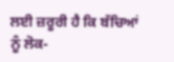ਲਈ ਜ਼ਰੂਰੀ ਹੈ ਕਿ ਬੱਚਿਆਂ ਨੂੰ ਲੋਕ-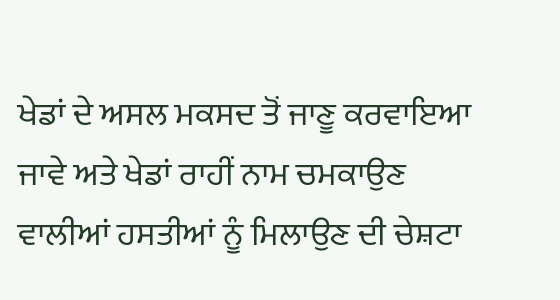ਖੇਡਾਂ ਦੇ ਅਸਲ ਮਕਸਦ ਤੋਂ ਜਾਣੂ ਕਰਵਾਇਆ ਜਾਵੇ ਅਤੇ ਖੇਡਾਂ ਰਾਹੀਂ ਨਾਮ ਚਮਕਾਉਣ ਵਾਲੀਆਂ ਹਸਤੀਆਂ ਨੂੰ ਮਿਲਾਉਣ ਦੀ ਚੇਸ਼ਟਾ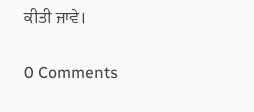ਕੀਤੀ ਜਾਵੇ।

0 Comments